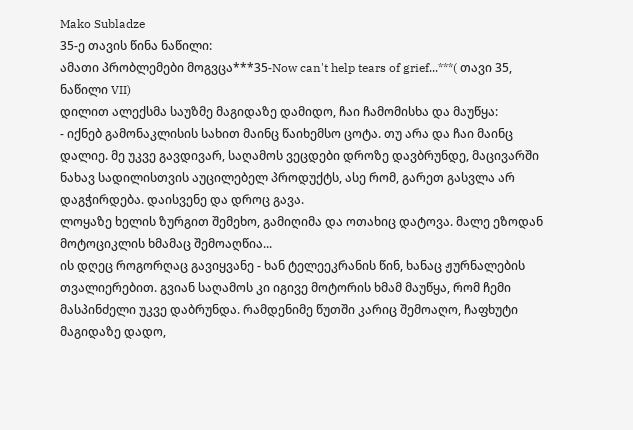Mako Subladze
35-ე თავის წინა ნაწილი:
ამათი პრობლემები მოგვცა***35-Now can't help tears of grief...***( თავი 35, ნაწილი VII)
დილით ალექსმა საუზმე მაგიდაზე დამიდო, ჩაი ჩამომისხა და მაუწყა:
- იქნებ გამონაკლისის სახით მაინც წაიხემსო ცოტა. თუ არა და ჩაი მაინც დალიე. მე უკვე გავდივარ, საღამოს ვეცდები დროზე დავბრუნდე, მაცივარში ნახავ სადილისთვის აუცილებელ პროდუქტს, ასე რომ, გარეთ გასვლა არ დაგჭირდება. დაისვენე და დროც გავა.
ლოყაზე ხელის ზურგით შემეხო, გამიღიმა და ოთახიც დატოვა. მალე ეზოდან მოტოციკლის ხმამაც შემოაღწია...
ის დღეც როგორღაც გავიყვანე - ხან ტელეეკრანის წინ, ხანაც ჟურნალების თვალიერებით. გვიან საღამოს კი იგივე მოტორის ხმამ მაუწყა, რომ ჩემი მასპინძელი უკვე დაბრუნდა. რამდენიმე წუთში კარიც შემოაღო, ჩაფხუტი მაგიდაზე დადო,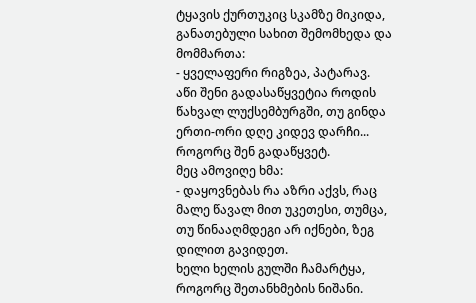ტყავის ქურთუკიც სკამზე მიკიდა, განათებული სახით შემომხედა და მომმართა:
- ყველაფერი რიგზეა, პატარავ. აწი შენი გადასაწყვეტია როდის წახვალ ლუქსემბურგში, თუ გინდა ერთი-ორი დღე კიდევ დარჩი... როგორც შენ გადაწყვეტ.
მეც ამოვიღე ხმა:
- დაყოვნებას რა აზრი აქვს, რაც მალე წავალ მით უკეთესი, თუმცა, თუ წინააღმდეგი არ იქნები, ზეგ დილით გავიდეთ.
ხელი ხელის გულში ჩამარტყა, როგორც შეთანხმების ნიშანი.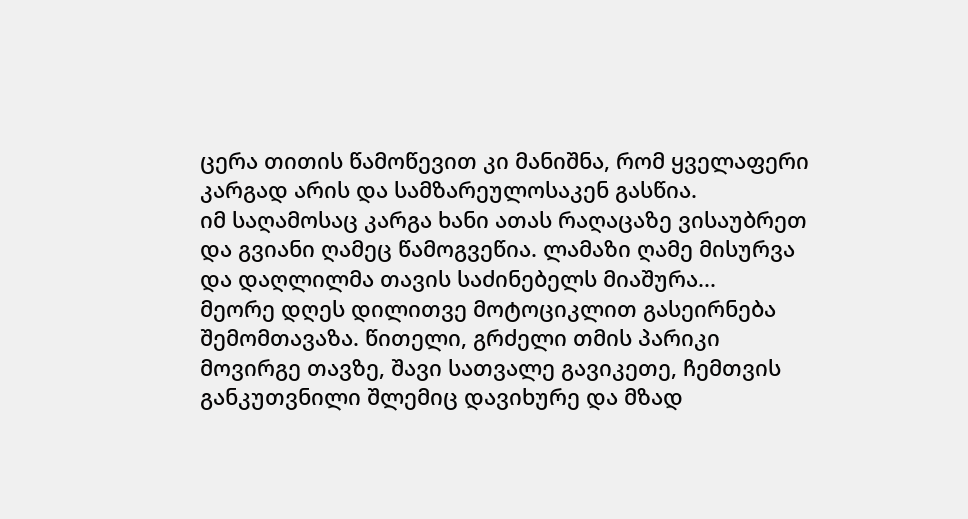ცერა თითის წამოწევით კი მანიშნა, რომ ყველაფერი კარგად არის და სამზარეულოსაკენ გასწია.
იმ საღამოსაც კარგა ხანი ათას რაღაცაზე ვისაუბრეთ და გვიანი ღამეც წამოგვეწია. ლამაზი ღამე მისურვა და დაღლილმა თავის საძინებელს მიაშურა...
მეორე დღეს დილითვე მოტოციკლით გასეირნება შემომთავაზა. წითელი, გრძელი თმის პარიკი მოვირგე თავზე, შავი სათვალე გავიკეთე, ჩემთვის განკუთვნილი შლემიც დავიხურე და მზად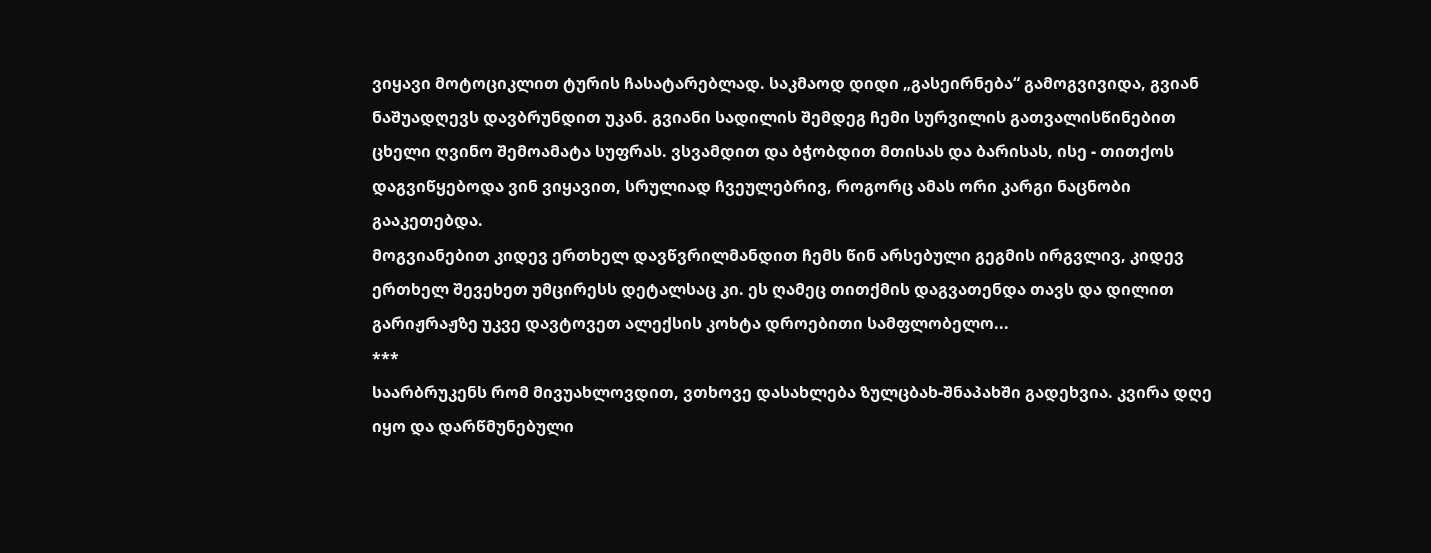ვიყავი მოტოციკლით ტურის ჩასატარებლად. საკმაოდ დიდი „გასეირნება“ გამოგვივიდა, გვიან ნაშუადღევს დავბრუნდით უკან. გვიანი სადილის შემდეგ ჩემი სურვილის გათვალისწინებით ცხელი ღვინო შემოამატა სუფრას. ვსვამდით და ბჭობდით მთისას და ბარისას, ისე - თითქოს დაგვიწყებოდა ვინ ვიყავით, სრულიად ჩვეულებრივ, როგორც ამას ორი კარგი ნაცნობი გააკეთებდა.
მოგვიანებით კიდევ ერთხელ დავწვრილმანდით ჩემს წინ არსებული გეგმის ირგვლივ, კიდევ ერთხელ შევეხეთ უმცირესს დეტალსაც კი. ეს ღამეც თითქმის დაგვათენდა თავს და დილით გარიჟრაჟზე უკვე დავტოვეთ ალექსის კოხტა დროებითი სამფლობელო...
***
საარბრუკენს რომ მივუახლოვდით, ვთხოვე დასახლება ზულცბახ-შნაპახში გადეხვია. კვირა დღე იყო და დარწმუნებული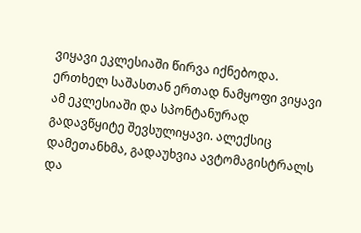ვიყავი ეკლესიაში წირვა იქნებოდა. ერთხელ საშასთან ერთად ნამყოფი ვიყავი ამ ეკლესიაში და სპონტანურად გადავწყიტე შევსულიყავი. ალექსიც დამეთანხმა, გადაუხვია ავტომაგისტრალს და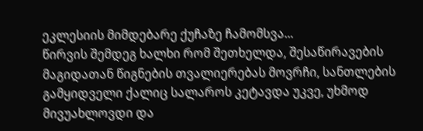ეკლესიის მიმდებარე ქუჩაზე ჩამომსვა...
წირვის შემდეგ ხალხი რომ შეთხელდა, შესაწირავების მაგიდათან წიგნების თვალიერებას მოვრჩი, სანთლების გამყიდველი ქალიც სალაროს კეტავდა უკვე, უხმოდ მივუახლოვდი და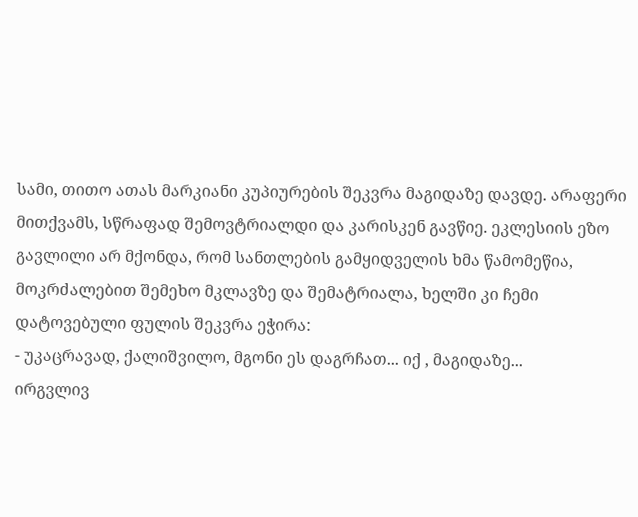სამი, თითო ათას მარკიანი კუპიურების შეკვრა მაგიდაზე დავდე. არაფერი მითქვამს, სწრაფად შემოვტრიალდი და კარისკენ გავწიე. ეკლესიის ეზო გავლილი არ მქონდა, რომ სანთლების გამყიდველის ხმა წამომეწია, მოკრძალებით შემეხო მკლავზე და შემატრიალა, ხელში კი ჩემი დატოვებული ფულის შეკვრა ეჭირა:
- უკაცრავად, ქალიშვილო, მგონი ეს დაგრჩათ... იქ , მაგიდაზე...
ირგვლივ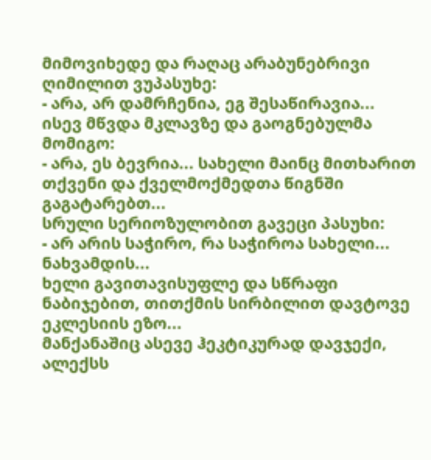მიმოვიხედე და რაღაც არაბუნებრივი ღიმილით ვუპასუხე:
- არა, არ დამრჩენია, ეგ შესაწირავია...
ისევ მწვდა მკლავზე და გაოგნებულმა მომიგო:
- არა, ეს ბევრია... სახელი მაინც მითხარით თქვენი და ქველმოქმედთა წიგნში გაგატარებთ...
სრული სერიოზულობით გავეცი პასუხი:
- არ არის საჭირო, რა საჭიროა სახელი... ნახვამდის...
ხელი გავითავისუფლე და სწრაფი ნაბიჯებით, თითქმის სირბილით დავტოვე ეკლესიის ეზო...
მანქანაშიც ასევე ჰეკტიკურად დავჯექი, ალექსს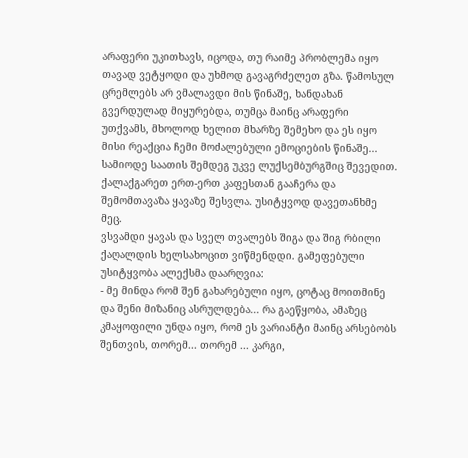არაფერი უკითხავს, იცოდა, თუ რაიმე პრობლემა იყო თავად ვეტყოდი და უხმოდ გავაგრძელეთ გზა. წამოსულ ცრემლებს არ ვმალავდი მის წინაშე, ხანდახან გვერდულად მიყურებდა, თუმცა მაინც არაფერი უთქვამს, მხოლოდ ხელით მხარზე შემეხო და ეს იყო მისი რეაქცია ჩემი მოძალებული ემოციების წინაშე...
სამიოდე საათის შემდეგ უკვე ლუქსემბურგშიც შევედით. ქალაქგარეთ ერთ-ერთ კაფესთან გააჩერა და შემომთავაზა ყავაზე შესვლა. უსიტყვოდ დავეთანხმე მეც.
ვსვამდი ყავას და სველ თვალებს შიგა და შიგ რბილი ქაღალდის ხელსახოცით ვიწმენდდი. გამეფებული უსიტყვობა ალექსმა დაარღვია:
- მე მინდა რომ შენ გახარებული იყო, ცოტაც მოითმინე და შენი მიზანიც ასრულდება... რა გაეწყობა, ამაზეც კმაყოფილი უნდა იყო, რომ ეს ვარიანტი მაინც არსებობს შენთვის, თორემ... თორემ ... კარგი,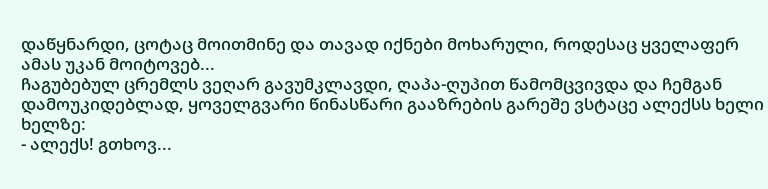დაწყნარდი, ცოტაც მოითმინე და თავად იქნები მოხარული, როდესაც ყველაფერ ამას უკან მოიტოვებ...
ჩაგუბებულ ცრემლს ვეღარ გავუმკლავდი, ღაპა-ღუპით წამომცვივდა და ჩემგან დამოუკიდებლად, ყოველგვარი წინასწარი გააზრების გარეშე ვსტაცე ალექსს ხელი ხელზე:
- ალექს! გთხოვ...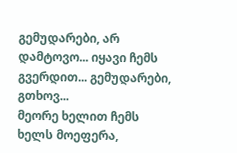გემუდარები, არ დამტოვო... იყავი ჩემს გვერდით... გემუდარები, გთხოვ...
მეორე ხელით ჩემს ხელს მოეფერა,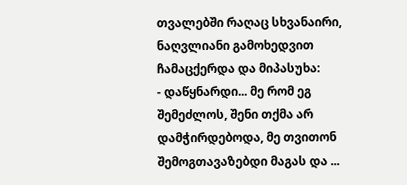თვალებში რაღაც სხვანაირი, ნაღვლიანი გამოხედვით ჩამაცქერდა და მიპასუხა:
- დაწყნარდი... მე რომ ეგ შემეძლოს, შენი თქმა არ დამჭირდებოდა, მე თვითონ შემოგთავაზებდი მაგას და ...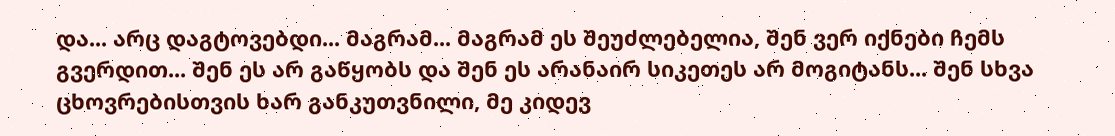და... არც დაგტოვებდი... მაგრამ... მაგრამ ეს შეუძლებელია, შენ ვერ იქნები ჩემს გვერდით... შენ ეს არ გაწყობს და შენ ეს არანაირ სიკეთეს არ მოგიტანს... შენ სხვა ცხოვრებისთვის ხარ განკუთვნილი, მე კიდევ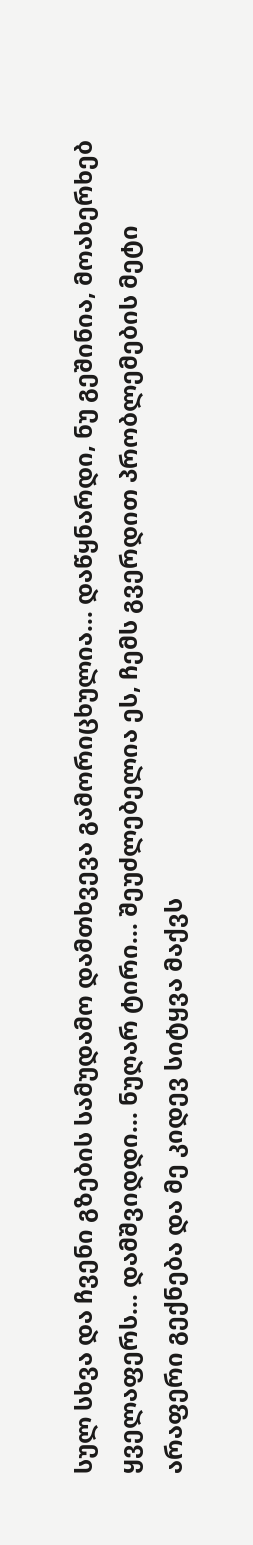სულ სხვა და ჩვენი გზების სამუდამო დამთხვევა გამორიცხულია... დაწყნარდი, ნუ გეშინია, მოახერხებ ყველაფერს... დამშვიდდი... ნუღარ ტირი... შეუძლებელია ეს, ჩემს გვერდით პრობლემების მეტი არაფერი გექნება და მე კიდევ სიტყვა მაქვს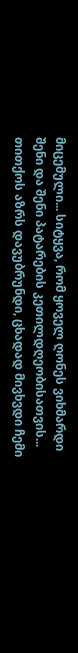მიცემული... სიტყვა, რომ ყოველ ღონეს ვიხმარდი შენი და შენი პატარების კეთილდღეობისათვის...
თითქოს აზრს დავუბრუნდი, ცხადად მივხვდი ჩემი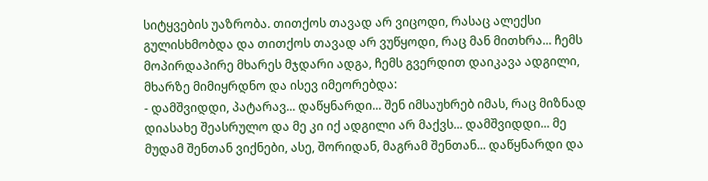სიტყვების უაზრობა. თითქოს თავად არ ვიცოდი, რასაც ალექსი გულისხმობდა და თითქოს თავად არ ვუწყოდი, რაც მან მითხრა... ჩემს მოპირდაპირე მხარეს მჯდარი ადგა, ჩემს გვერდით დაიკავა ადგილი, მხარზე მიმიყრდნო და ისევ იმეორებდა:
- დამშვიდდი, პატარავ... დაწყნარდი... შენ იმსაუხრებ იმას, რაც მიზნად დიასახე შეასრულო და მე კი იქ ადგილი არ მაქვს... დამშვიდდი... მე მუდამ შენთან ვიქნები, ასე, შორიდან, მაგრამ შენთან... დაწყნარდი და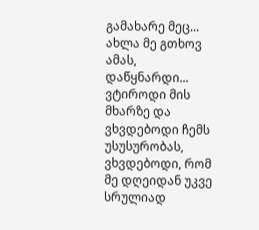გამახარე მეც... ახლა მე გთხოვ ამას, დაწყნარდი...
ვტიროდი მის მხარზე და ვხვდებოდი ჩემს უსუსურობას, ვხვდებოდი, რომ მე დღეიდან უკვე სრულიად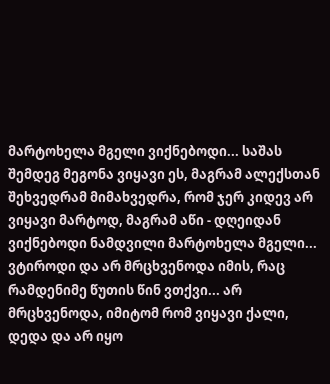მარტოხელა მგელი ვიქნებოდი... საშას შემდეგ მეგონა ვიყავი ეს, მაგრამ ალექსთან შეხვედრამ მიმახვედრა, რომ ჯერ კიდევ არ ვიყავი მარტოდ, მაგრამ აწი - დღეიდან ვიქნებოდი ნამდვილი მარტოხელა მგელი... ვტიროდი და არ მრცხვენოდა იმის, რაც რამდენიმე წუთის წინ ვთქვი... არ მრცხვენოდა, იმიტომ რომ ვიყავი ქალი, დედა და არ იყო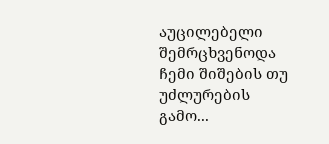აუცილებელი შემრცხვენოდა ჩემი შიშების თუ უძლურების გამო...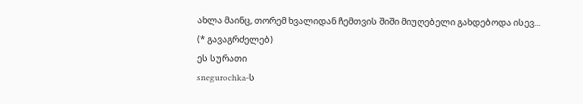ახლა მაინც, თორემ ხვალიდან ჩემთვის შიში მიუღებელი გახდებოდა ისევ...
(* გავაგრძელებ)
ეს სურათი
snegurochka-ს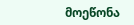მოეწონა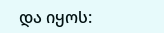და იყოს: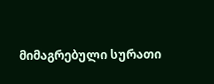მიმაგრებული სურათი